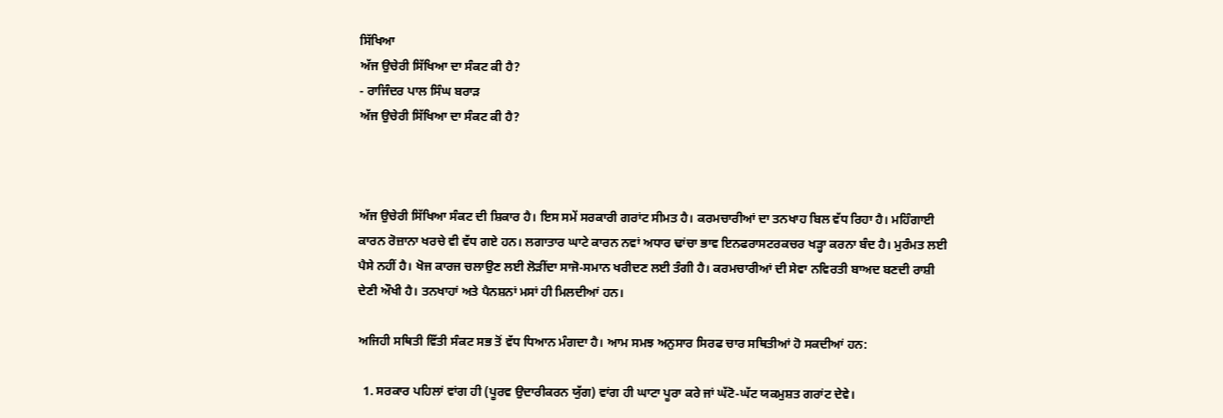ਸਿੱਖਿਆ
ਅੱਜ ਉਚੇਰੀ ਸਿੱਖਿਆ ਦਾ ਸੰਕਟ ਕੀ ਹੈ?
- ਰਾਜਿੰਦਰ ਪਾਲ ਸਿੰਘ ਬਰਾੜ
ਅੱਜ ਉਚੇਰੀ ਸਿੱਖਿਆ ਦਾ ਸੰਕਟ ਕੀ ਹੈ?



ਅੱਜ ਉਚੇਰੀ ਸਿੱਖਿਆ ਸੰਕਟ ਦੀ ਸ਼ਿਕਾਰ ਹੈ। ਇਸ ਸਮੇਂ ਸਰਕਾਰੀ ਗਰਾਂਟ ਸੀਮਤ ਹੈ। ਕਰਮਚਾਰੀਆਂ ਦਾ ਤਨਖਾਹ ਬਿਲ ਵੱਧ ਰਿਹਾ ਹੈ। ਮਹਿੰਗਾਈ ਕਾਰਨ ਰੋਜ਼ਾਨਾ ਖਰਚੇ ਵੀ ਵੱਧ ਗਏ ਹਨ। ਲਗਾਤਾਰ ਘਾਟੇ ਕਾਰਨ ਨਵਾਂ ਅਧਾਰ ਢਾਂਚਾ ਭਾਵ ਇਨਫਰਾਸਟਰਕਚਰ ਖੜ੍ਹਾ ਕਰਨਾ ਬੰਦ ਹੈ। ਮੁਰੰਮਤ ਲਈ ਪੈਸੇ ਨਹੀਂ ਹੈ। ਖੋਜ ਕਾਰਜ ਚਲਾਉਣ ਲਈ ਲੋੜੀਂਦਾ ਸਾਜੋ-ਸਮਾਨ ਖਰੀਦਣ ਲਈ ਤੰਗੀ ਹੈ। ਕਰਮਚਾਰੀਆਂ ਦੀ ਸੇਵਾ ਨਵਿਰਤੀ ਬਾਅਦ ਬਣਦੀ ਰਾਸ਼ੀ ਦੇਣੀ ਔਖੀ ਹੈ। ਤਨਖਾਹਾਂ ਅਤੇ ਪੈਨਸ਼ਨਾਂ ਮਸਾਂ ਹੀ ਮਿਲਦੀਆਂ ਹਨ।

ਅਜਿਹੀ ਸਥਿਤੀ ਵਿੱਤੀ ਸੰਕਟ ਸਭ ਤੋਂ ਵੱਧ ਧਿਆਨ ਮੰਗਦਾ ਹੈ। ਆਮ ਸਮਝ ਅਨੁਸਾਰ ਸਿਰਫ ਚਾਰ ਸਥਿਤੀਆਂ ਹੋ ਸਕਦੀਆਂ ਹਨ:

  1. ਸਰਕਾਰ ਪਹਿਲਾਂ ਵਾਂਗ ਹੀ (ਪੂਰਵ ਉਦਾਰੀਕਰਨ ਯੁੱਗ) ਵਾਂਗ ਹੀ ਘਾਟਾ ਪੂਰਾ ਕਰੇ ਜਾਂ ਘੱਟੋ-ਘੱਟ ਯਕਮੁਸ਼ਤ ਗਰਾਂਟ ਦੇਵੇ।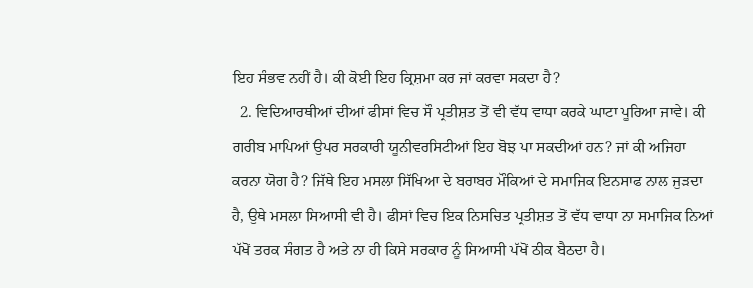ਇਹ ਸੰਭਵ ਨਹੀਂ ਹੈ। ਕੀ ਕੋਈ ਇਹ ਕ੍ਰਿਸ਼ਮਾ ਕਰ ਜਾਂ ਕਰਵਾ ਸਕਦਾ ਹੈ?
  2. ਵਿਦਿਆਰਥੀਆਂ ਦੀਆਂ ਫੀਸਾਂ ਵਿਚ ਸੌ ਪ੍ਰਤੀਸ਼ਤ ਤੋਂ ਵੀ ਵੱਧ ਵਾਧਾ ਕਰਕੇ ਘਾਟਾ ਪੂਰਿਆ ਜਾਵੇ। ਕੀ ਗਰੀਬ ਮਾਪਿਆਂ ਉਪਰ ਸਰਕਾਰੀ ਯੂਨੀਵਰਸਿਟੀਆਂ ਇਹ ਬੋਝ ਪਾ ਸਕਦੀਆਂ ਹਨ? ਜਾਂ ਕੀ ਅਜਿਹਾ ਕਰਨਾ ਯੋਗ ਹੈ? ਜਿੱਥੇ ਇਹ ਮਸਲਾ ਸਿੱਖਿਆ ਦੇ ਬਰਾਬਰ ਮੌਕਿਆਂ ਦੇ ਸਮਾਜਿਕ ਇਨਸਾਫ ਨਾਲ ਜੁੜਦਾ ਹੈ, ਉਥੇ ਮਸਲਾ ਸਿਆਸੀ ਵੀ ਹੈ। ਫੀਸਾਂ ਵਿਚ ਇਕ ਨਿਸਚਿਤ ਪ੍ਰਤੀਸ਼ਤ ਤੋਂ ਵੱਧ ਵਾਧਾ ਨਾ ਸਮਾਜਿਕ ਨਿਆਂ ਪੱਖੋਂ ਤਰਕ ਸੰਗਤ ਹੈ ਅਤੇ ਨਾ ਹੀ ਕਿਸੇ ਸਰਕਾਰ ਨੂੰ ਸਿਆਸੀ ਪੱਖੋਂ ਠੀਕ ਬੈਠਦਾ ਹੈ।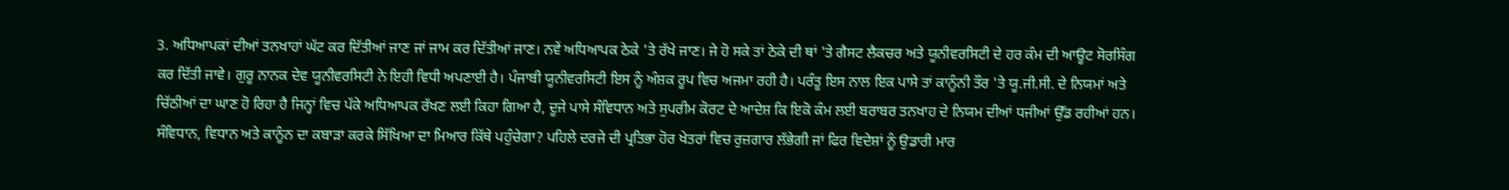3. ਅਧਿਆਪਕਾਂ ਦੀਆਂ ਤਨਖਾਹਾਂ ਘੱਟ ਕਰ ਦਿੱਤੀਆਂ ਜਾਣ ਜਾਂ ਜਾਮ ਕਰ ਦਿੱਤੀਆਂ ਜਾਣ। ਨਵੇਂ ਅਧਿਆਪਕ ਠੇਕੇ 'ਤੇ ਰੱਖੇ ਜਾਣ। ਜੇ ਹੋ ਸਕੇ ਤਾਂ ਠੇਕੇ ਦੀ ਥਾਂ 'ਤੇ ਗੈਸਟ ਲੈਕਚਰ ਅਤੇ ਯੂਨੀਵਰਸਿਟੀ ਦੇ ਹਰ ਕੰਮ ਦੀ ਆਊਟ ਸੋਰਸਿੰਗ ਕਰ ਦਿੱਤੀ ਜਾਵੇ। ਗੁਰੂ ਨਾਨਕ ਦੇਵ ਯੂਨੀਵਰਸਿਟੀ ਨੇ ਇਹੀ ਵਿਧੀ ਅਪਣਾਈ ਹੈ। ਪੰਜਾਬੀ ਯੂਨੀਵਰਸਿਟੀ ਇਸ ਨੂੰ ਅੰਸ਼ਕ ਰੂਪ ਵਿਚ ਅਜਮਾ ਰਹੀ ਹੈ। ਪਰੰਤੂ ਇਸ ਨਾਲ ਇਕ ਪਾਸੇ ਤਾਂ ਕਾਨੂੰਨੀ ਤੌਰ 'ਤੇ ਯੂ.ਜੀ.ਸੀ. ਦੇ ਨਿਯਮਾਂ ਅਤੇ ਚਿੱਠੀਆਂ ਦਾ ਘਾਣ ਹੋ ਰਿਹਾ ਹੈ ਜਿਨ੍ਹਾਂ ਵਿਚ ਪੱਕੇ ਅਧਿਆਪਕ ਰੱਖਣ ਲਈ ਕਿਹਾ ਗਿਆ ਹੈ, ਦੂਜੇ ਪਾਸੇ ਸੰਵਿਧਾਨ ਅਤੇ ਸੁਪਰੀਮ ਕੋਰਟ ਦੇ ਆਦੇਸ਼ ਕਿ ਇਕੋ ਕੰਮ ਲਈ ਬਰਾਬਰ ਤਨਖਾਹ ਦੇ ਨਿਯਮ ਦੀਆਂ ਧਜੀਆਂ ਉੱਡ ਰਹੀਆਂ ਹਨ। ਸੰਵਿਧਾਨ, ਵਿਧਾਨ ਅਤੇ ਕਾਨੂੰਨ ਦਾ ਕਬਾੜਾ ਕਰਕੇ ਸਿੱਖਿਆ ਦਾ ਮਿਆਰ ਕਿੱਥੇ ਪਹੁੰਚੇਗਾ? ਪਹਿਲੇ ਦਰਜੇ ਦੀ ਪ੍ਰਤਿਭਾ ਹੋਰ ਖੇਤਰਾਂ ਵਿਚ ਰੁਜ਼ਗਾਰ ਲੱਭੇਗੀ ਜਾਂ ਫਿਰ ਵਿਦੇਸ਼ਾਂ ਨੂੰ ਉਡਾਰੀ ਮਾਰ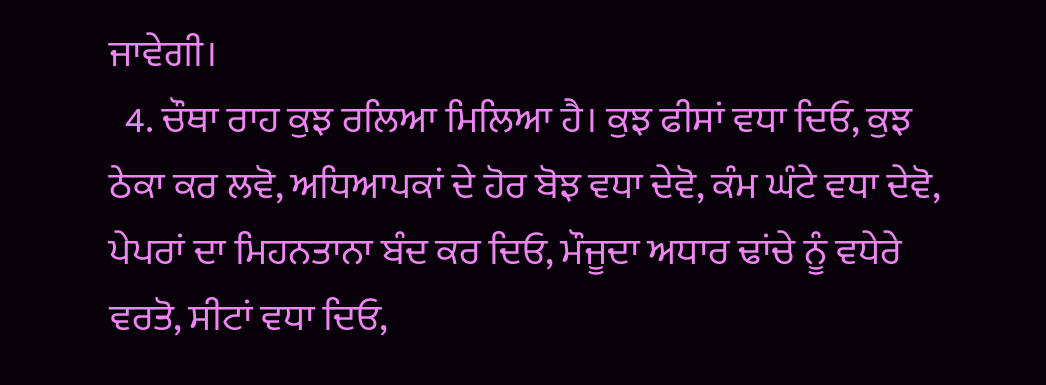ਜਾਵੇਗੀ।
  4. ਚੌਥਾ ਰਾਹ ਕੁਝ ਰਲਿਆ ਮਿਲਿਆ ਹੈ। ਕੁਝ ਫੀਸਾਂ ਵਧਾ ਦਿਓ, ਕੁਝ ਠੇਕਾ ਕਰ ਲਵੋ, ਅਧਿਆਪਕਾਂ ਦੇ ਹੋਰ ਬੋਝ ਵਧਾ ਦੇਵੋ, ਕੰਮ ਘੰਟੇ ਵਧਾ ਦੇਵੋ, ਪੇਪਰਾਂ ਦਾ ਮਿਹਨਤਾਨਾ ਬੰਦ ਕਰ ਦਿਓ, ਮੌਜੂਦਾ ਅਧਾਰ ਢਾਂਚੇ ਨੂੰ ਵਧੇਰੇ ਵਰਤੋ, ਸੀਟਾਂ ਵਧਾ ਦਿਓ,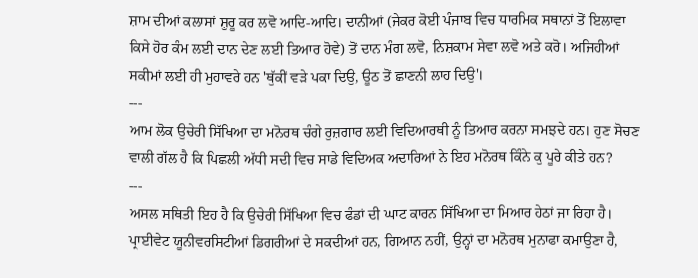ਸ਼ਾਮ ਦੀਆਂ ਕਲਾਸਾਂ ਸ਼ੁਰੂ ਕਰ ਲਵੋ ਆਦਿ-ਆਦਿ। ਦਾਨੀਆਂ (ਜੇਕਰ ਕੋਈ ਪੰਜਾਬ ਵਿਚ ਧਾਰਮਿਕ ਸਥਾਨਾਂ ਤੋਂ ਇਲਾਵਾ ਕਿਸੇ ਹੋਰ ਕੰਮ ਲਈ ਦਾਨ ਦੇਣ ਲਈ ਤਿਆਰ ਹੋਵੇ) ਤੋਂ ਦਾਨ ਮੰਗ ਲਵੋ, ਨਿਸ਼ਕਾਮ ਸੇਵਾ ਲਵੋ ਅਤੇ ਕਰੋ। ਅਜਿਹੀਆਂ ਸਕੀਮਾਂ ਲਈ ਹੀ ਮੁਹਾਵਰੇ ਹਨ 'ਥੁੱਕੀਂ ਵੜੇ ਪਕਾ ਦਿਉ, ਊਠ ਤੋਂ ਛਾਣਨੀ ਲਾਹ ਦਿਉ'।
---
ਆਮ ਲੋਕ ਉਚੇਰੀ ਸਿੱਖਿਆ ਦਾ ਮਨੋਰਥ ਚੰਗੇ ਰੁਜ਼ਗਾਰ ਲਈ ਵਿਦਿਆਰਥੀ ਨੂੰ ਤਿਆਰ ਕਰਨਾ ਸਮਝਦੇ ਹਨ। ਹੁਣ ਸੋਚਣ ਵਾਲੀ ਗੱਲ ਹੈ ਕਿ ਪਿਛਲੀ ਅੱਧੀ ਸਦੀ ਵਿਚ ਸਾਡੇ ਵਿਦਿਅਕ ਅਦਾਰਿਆਂ ਨੇ ਇਹ ਮਨੋਰਥ ਕਿੰਨੇ ਕੁ ਪੂਰੇ ਕੀਤੇ ਹਨ?
---
ਅਸਲ ਸਥਿਤੀ ਇਹ ਹੈ ਕਿ ਉਚੇਰੀ ਸਿੱਖਿਆ ਵਿਚ ਫੰਡਾਂ ਦੀ ਘਾਟ ਕਾਰਨ ਸਿੱਖਿਆ ਦਾ ਮਿਆਰ ਹੇਠਾਂ ਜਾ ਰਿਹਾ ਹੈ। ਪ੍ਰਾਈਵੇਟ ਯੂਨੀਵਰਸਿਟੀਆਂ ਡਿਗਰੀਆਂ ਦੇ ਸਕਦੀਆਂ ਹਨ, ਗਿਆਨ ਨਹੀਂ, ਉਨ੍ਹਾਂ ਦਾ ਮਨੋਰਥ ਮੁਨਾਫਾ ਕਮਾਉਣਾ ਹੈ,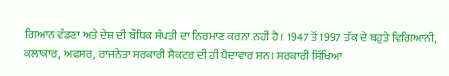ਗਿਆਨ ਵੰਡਣਾ ਅਤੇ ਦੇਸ਼ ਦੀ ਬੌਧਿਕ ਸੰਪਤੀ ਦਾ ਨਿਰਮਾਣ ਕਰਨਾ ਨਹੀਂ ਹੈ। 1947 ਤੋਂ 1997 ਤੱਕ ਦੇ ਬਹੁਤੇ ਵਿਗਿਆਨੀ, ਕਲਾਕਾਰ, ਅਫਸਰ, ਰਾਜਨੇਤਾ ਸਰਕਾਰੀ ਸੈਕਟਰ ਦੀ ਹੀ ਪੈਦਾਵਾਰ ਸਨ। ਸਰਕਾਰੀ ਸਿੱਖਿਆ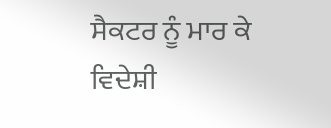ਸੈਕਟਰ ਨੂੰ ਮਾਰ ਕੇ ਵਿਦੇਸ਼ੀ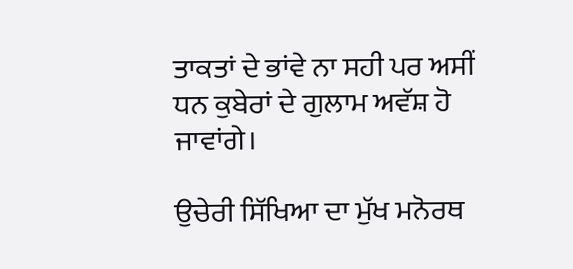ਤਾਕਤਾਂ ਦੇ ਭਾਂਵੇ ਨਾ ਸਹੀ ਪਰ ਅਸੀਂ ਧਨ ਕੁਬੇਰਾਂ ਦੇ ਗੁਲਾਮ ਅਵੱਸ਼ ਹੋ ਜਾਵਾਂਗੇ।

ਉਚੇਰੀ ਸਿੱਖਿਆ ਦਾ ਮੁੱਖ ਮਨੋਰਥ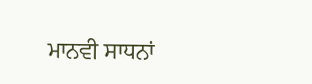ਮਾਨਵੀ ਸਾਧਨਾਂ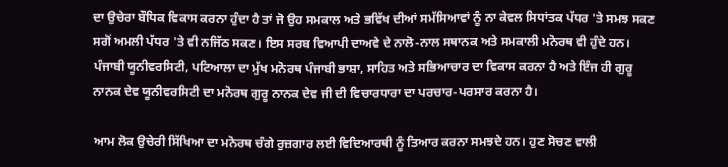ਦਾ ਉਚੇਰਾ ਬੌਧਿਕ ਵਿਕਾਸ ਕਰਨਾ ਹੁੰਦਾ ਹੈ ਤਾਂ ਜੋ ਉਹ ਸਮਕਾਲ ਅਤੇ ਭਵਿੱਖ ਦੀਆਂ ਸਮੱਸਿਆਵਾਂ ਨੂੰ ਨਾ ਕੇਵਲ ਸਿਧਾਂਤਕ ਪੱਧਰ 'ਤੇ ਸਮਝ ਸਕਣ ਸਗੋਂ ਅਮਲੀ ਪੱਧਰ 'ਤੇ ਵੀ ਨਜਿੱਠ ਸਕਣ। ਇਸ ਸਰਬ ਵਿਆਪੀ ਦਾਅਵੇ ਦੇ ਨਾਲੋ-ਨਾਲ ਸਥਾਨਕ ਅਤੇ ਸਮਕਾਲੀ ਮਨੋਰਥ ਵੀ ਹੁੰਦੇ ਹਨ। ਪੰਜਾਬੀ ਯੂਨੀਵਰਸਿਟੀ, ਪਟਿਆਲਾ ਦਾ ਮੁੱਖ ਮਨੋਰਥ ਪੰਜਾਬੀ ਭਾਸ਼ਾ, ਸਾਹਿਤ ਅਤੇ ਸਭਿਆਚਾਰ ਦਾ ਵਿਕਾਸ ਕਰਨਾ ਹੈ ਅਤੇ ਇੰਜ ਹੀ ਗੁਰੂ ਨਾਨਕ ਦੇਵ ਯੂਨੀਵਰਸਿਟੀ ਦਾ ਮਨੋਰਥ ਗੁਰੂ ਨਾਨਕ ਦੇਵ ਜੀ ਦੀ ਵਿਚਾਰਧਾਰਾ ਦਾ ਪਰਚਾਰ-ਪਰਸਾਰ ਕਰਨਾ ਹੈ।

ਆਮ ਲੋਕ ਉਚੇਰੀ ਸਿੱਖਿਆ ਦਾ ਮਨੋਰਥ ਚੰਗੇ ਰੁਜ਼ਗਾਰ ਲਈ ਵਿਦਿਆਰਥੀ ਨੂੰ ਤਿਆਰ ਕਰਨਾ ਸਮਝਦੇ ਹਨ। ਹੁਣ ਸੋਚਣ ਵਾਲੀ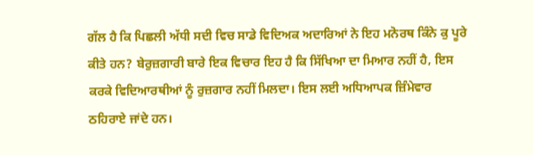ਗੱਲ ਹੈ ਕਿ ਪਿਛਲੀ ਅੱਧੀ ਸਦੀ ਵਿਚ ਸਾਡੇ ਵਿਦਿਅਕ ਅਦਾਰਿਆਂ ਨੇ ਇਹ ਮਨੋਰਥ ਕਿੰਨੇ ਕੁ ਪੂਰੇ ਕੀਤੇ ਹਨ? ਬੇਰੁਜ਼ਗਾਰੀ ਬਾਰੇ ਇਕ ਵਿਚਾਰ ਇਹ ਹੈ ਕਿ ਸਿੱਖਿਆ ਦਾ ਮਿਆਰ ਨਹੀਂ ਹੈ, ਇਸ ਕਰਕੇ ਵਿਦਿਆਰਥੀਆਂ ਨੂੰ ਰੁਜ਼ਗਾਰ ਨਹੀਂ ਮਿਲਦਾ। ਇਸ ਲਈ ਅਧਿਆਪਕ ਜ਼ਿੰਮੇਵਾਰ ਠਹਿਰਾਏ ਜਾਂਦੇ ਹਨ।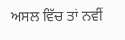ਅਸਲ ਵਿੱਚ ਤਾਂ ਨਵੀਂ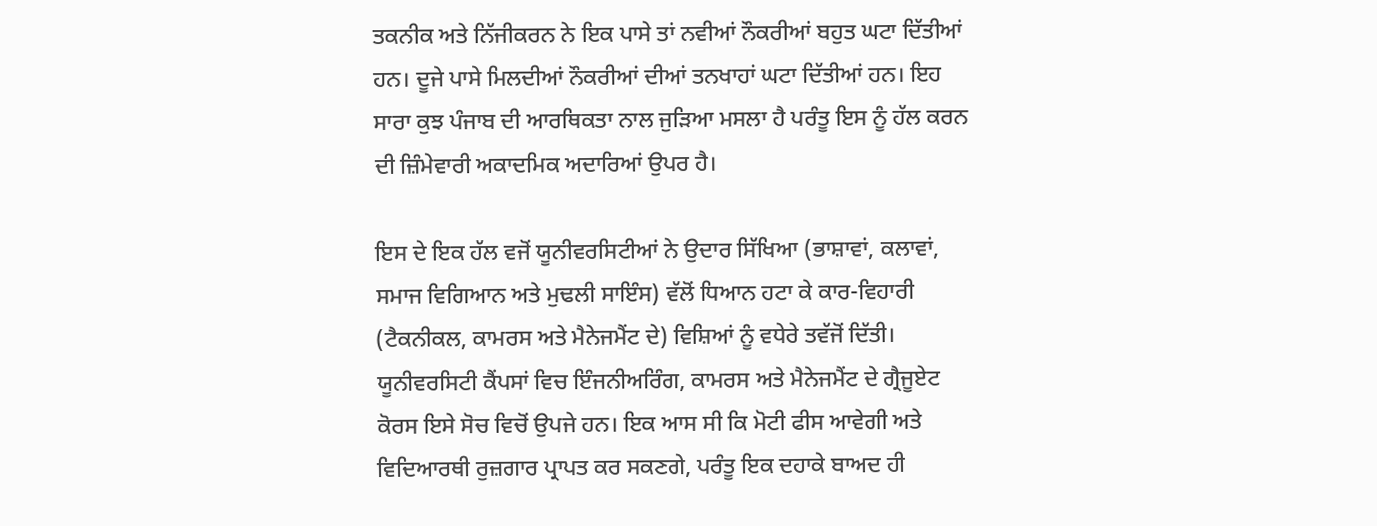ਤਕਨੀਕ ਅਤੇ ਨਿੱਜੀਕਰਨ ਨੇ ਇਕ ਪਾਸੇ ਤਾਂ ਨਵੀਆਂ ਨੌਕਰੀਆਂ ਬਹੁਤ ਘਟਾ ਦਿੱਤੀਆਂ ਹਨ। ਦੂਜੇ ਪਾਸੇ ਮਿਲਦੀਆਂ ਨੌਕਰੀਆਂ ਦੀਆਂ ਤਨਖਾਹਾਂ ਘਟਾ ਦਿੱਤੀਆਂ ਹਨ। ਇਹ ਸਾਰਾ ਕੁਝ ਪੰਜਾਬ ਦੀ ਆਰਥਿਕਤਾ ਨਾਲ ਜੁੜਿਆ ਮਸਲਾ ਹੈ ਪਰੰਤੂ ਇਸ ਨੂੰ ਹੱਲ ਕਰਨ ਦੀ ਜ਼ਿੰਮੇਵਾਰੀ ਅਕਾਦਮਿਕ ਅਦਾਰਿਆਂ ਉਪਰ ਹੈ।

ਇਸ ਦੇ ਇਕ ਹੱਲ ਵਜੋਂ ਯੂਨੀਵਰਸਿਟੀਆਂ ਨੇ ਉਦਾਰ ਸਿੱਖਿਆ (ਭਾਸ਼ਾਵਾਂ, ਕਲਾਵਾਂ, ਸਮਾਜ ਵਿਗਿਆਨ ਅਤੇ ਮੁਢਲੀ ਸਾਇੰਸ) ਵੱਲੋਂ ਧਿਆਨ ਹਟਾ ਕੇ ਕਾਰ-ਵਿਹਾਰੀ (ਟੈਕਨੀਕਲ, ਕਾਮਰਸ ਅਤੇ ਮੈਨੇਜਮੈਂਟ ਦੇ) ਵਿਸ਼ਿਆਂ ਨੂੰ ਵਧੇਰੇ ਤਵੱਜੋਂ ਦਿੱਤੀ। ਯੂਨੀਵਰਸਿਟੀ ਕੈਂਪਸਾਂ ਵਿਚ ਇੰਜਨੀਅਰਿੰਗ, ਕਾਮਰਸ ਅਤੇ ਮੈਨੇਜਮੈਂਟ ਦੇ ਗ੍ਰੈਜੂਏਟ ਕੋਰਸ ਇਸੇ ਸੋਚ ਵਿਚੋਂ ਉਪਜੇ ਹਨ। ਇਕ ਆਸ ਸੀ ਕਿ ਮੋਟੀ ਫੀਸ ਆਵੇਗੀ ਅਤੇ ਵਿਦਿਆਰਥੀ ਰੁਜ਼ਗਾਰ ਪ੍ਰਾਪਤ ਕਰ ਸਕਣਗੇ, ਪਰੰਤੂ ਇਕ ਦਹਾਕੇ ਬਾਅਦ ਹੀ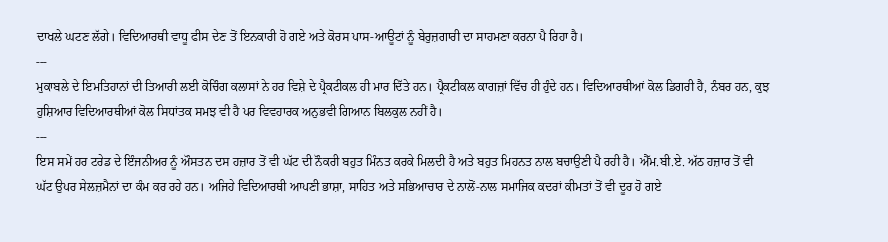ਦਾਖਲੇ ਘਟਣ ਲੱਗੇ। ਵਿਦਿਆਰਥੀ ਵਾਧੂ ਫੀਸ ਦੇਣ ਤੋਂ ਇਨਕਾਰੀ ਹੋ ਗਏ ਅਤੇ ਕੋਰਸ ਪਾਸ-ਆਊਟਾਂ ਨੂੰ ਬੇਰੁਜ਼ਗਾਰੀ ਦਾ ਸਾਹਮਣਾ ਕਰਨਾ ਪੈ ਰਿਹਾ ਹੈ।
---
ਮੁਕਾਬਲੇ ਦੇ ਇਮਤਿਹਾਨਾਂ ਦੀ ਤਿਆਰੀ ਲਈ ਕੋਚਿੰਗ ਕਲਾਸਾਂ ਨੇ ਹਰ ਵਿਸ਼ੇ ਦੇ ਪ੍ਰੈਕਟੀਕਲ ਹੀ ਮਾਰ ਦਿੱਤੇ ਹਨ। ਪ੍ਰੈਕਟੀਕਲ ਕਾਗਜ਼ਾਂ ਵਿੱਚ ਹੀ ਹੁੰਦੇ ਹਨ। ਵਿਦਿਆਰਥੀਆਂ ਕੋਲ ਡਿਗਰੀ ਹੈ, ਨੰਬਰ ਹਨ, ਕੁਝ ਹੁਸ਼ਿਆਰ ਵਿਦਿਆਰਥੀਆਂ ਕੋਲ ਸਿਧਾਂਤਕ ਸਮਝ ਵੀ ਹੈ ਪਰ ਵਿਵਹਾਰਕ ਅਨੁਭਵੀ ਗਿਆਨ ਬਿਲਕੁਲ ਨਹੀਂ ਹੈ।
---
ਇਸ ਸਮੇਂ ਹਰ ਟਰੇਡ ਦੇ ਇੰਜਨੀਅਰ ਨੂੰ ਔਸਤਨ ਦਸ ਹਜ਼ਾਰ ਤੋਂ ਵੀ ਘੱਟ ਦੀ ਨੌਕਰੀ ਬਹੁਤ ਮਿੰਨਤ ਕਰਕੇ ਮਿਲਦੀ ਹੈ ਅਤੇ ਬਹੁਤ ਮਿਹਨਤ ਨਾਲ ਬਚਾਉਣੀ ਪੈ ਰਹੀ ਹੈ। ਐੱਮ.ਬੀ.ਏ. ਅੱਠ ਹਜ਼ਾਰ ਤੋਂ ਵੀ ਘੱਟ ਉਪਰ ਸੇਲਜ਼ਮੈਨਾਂ ਦਾ ਕੰਮ ਕਰ ਰਹੇ ਹਨ। ਅਜਿਹੇ ਵਿਦਿਆਰਥੀ ਆਪਣੀ ਭਾਸ਼ਾ, ਸਾਹਿਤ ਅਤੇ ਸਭਿਆਚਾਰ ਦੇ ਨਾਲੋਂ-ਨਾਲ ਸਮਾਜਿਕ ਕਦਰਾਂ ਕੀਮਤਾਂ ਤੋਂ ਵੀ ਦੂਰ ਹੋ ਗਏ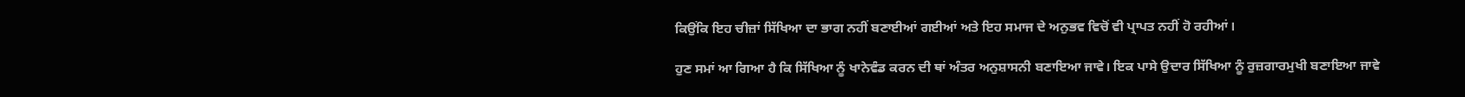ਕਿਉਂਕਿ ਇਹ ਚੀਜ਼ਾਂ ਸਿੱਖਿਆ ਦਾ ਭਾਗ ਨਹੀਂ ਬਣਾਈਆਂ ਗਈਆਂ ਅਤੇ ਇਹ ਸਮਾਜ ਦੇ ਅਨੁਭਵ ਵਿਚੋਂ ਵੀ ਪ੍ਰਾਪਤ ਨਹੀਂ ਹੋ ਰਹੀਆਂ।

ਹੁਣ ਸਮਾਂ ਆ ਗਿਆ ਹੈ ਕਿ ਸਿੱਖਿਆ ਨੂੰ ਖਾਨੇਵੰਡ ਕਰਨ ਦੀ ਥਾਂ ਅੰਤਰ ਅਨੁਸ਼ਾਸਨੀ ਬਣਾਇਆ ਜਾਵੇ। ਇਕ ਪਾਸੇ ਉਦਾਰ ਸਿੱਖਿਆ ਨੂੰ ਰੁਜ਼ਗਾਰਮੁਖੀ ਬਣਾਇਆ ਜਾਵੇ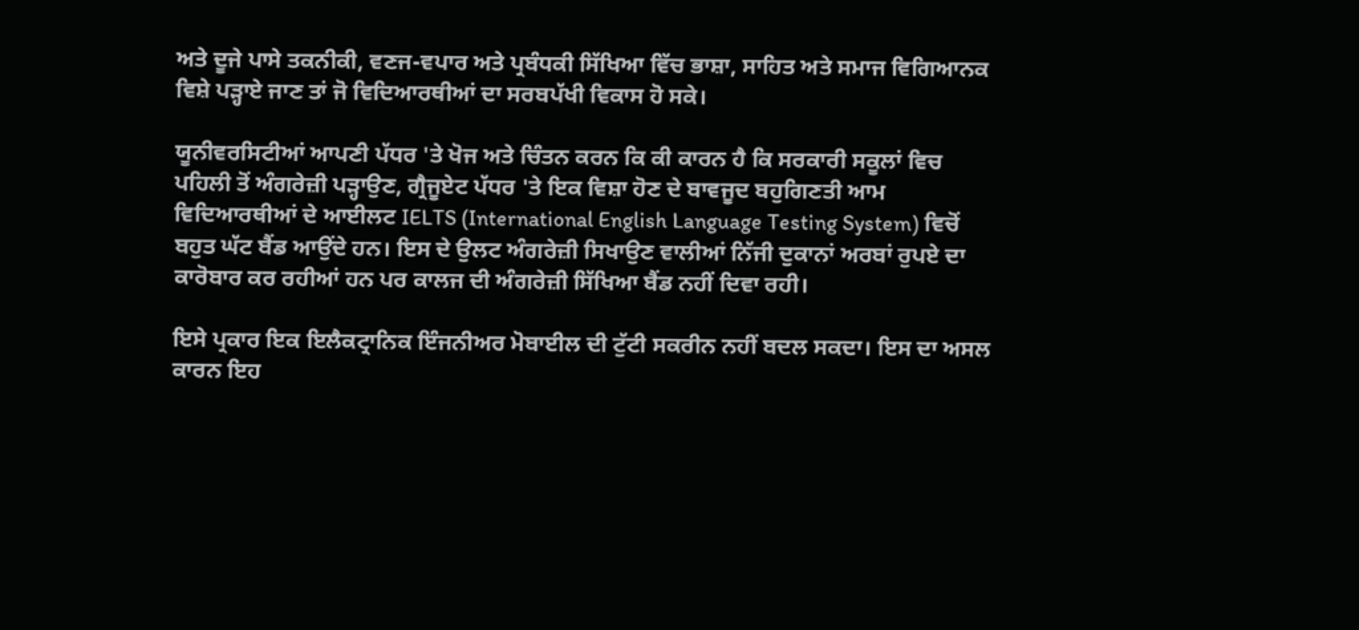ਅਤੇ ਦੂਜੇ ਪਾਸੇ ਤਕਨੀਕੀ, ਵਣਜ-ਵਪਾਰ ਅਤੇ ਪ੍ਰਬੰਧਕੀ ਸਿੱਖਿਆ ਵਿੱਚ ਭਾਸ਼ਾ, ਸਾਹਿਤ ਅਤੇ ਸਮਾਜ ਵਿਗਿਆਨਕ ਵਿਸ਼ੇ ਪੜ੍ਹਾਏ ਜਾਣ ਤਾਂ ਜੋ ਵਿਦਿਆਰਥੀਆਂ ਦਾ ਸਰਬਪੱਖੀ ਵਿਕਾਸ ਹੋ ਸਕੇ।

ਯੂਨੀਵਰਸਿਟੀਆਂ ਆਪਣੀ ਪੱਧਰ 'ਤੇ ਖੋਜ ਅਤੇ ਚਿੰਤਨ ਕਰਨ ਕਿ ਕੀ ਕਾਰਨ ਹੈ ਕਿ ਸਰਕਾਰੀ ਸਕੂਲਾਂ ਵਿਚ ਪਹਿਲੀ ਤੋਂ ਅੰਗਰੇਜ਼ੀ ਪੜ੍ਹਾਉਣ, ਗ੍ਰੈਜੂਏਟ ਪੱਧਰ 'ਤੇ ਇਕ ਵਿਸ਼ਾ ਹੋਣ ਦੇ ਬਾਵਜੂਦ ਬਹੁਗਿਣਤੀ ਆਮ ਵਿਦਿਆਰਥੀਆਂ ਦੇ ਆਈਲਟ IELTS (International English Language Testing System) ਵਿਚੋਂ ਬਹੁਤ ਘੱਟ ਬੈਂਡ ਆਉਂਦੇ ਹਨ। ਇਸ ਦੇ ਉਲਟ ਅੰਗਰੇਜ਼ੀ ਸਿਖਾਉਣ ਵਾਲੀਆਂ ਨਿੱਜੀ ਦੁਕਾਨਾਂ ਅਰਬਾਂ ਰੁਪਏ ਦਾ ਕਾਰੋਬਾਰ ਕਰ ਰਹੀਆਂ ਹਨ ਪਰ ਕਾਲਜ ਦੀ ਅੰਗਰੇਜ਼ੀ ਸਿੱਖਿਆ ਬੈਂਡ ਨਹੀਂ ਦਿਵਾ ਰਹੀ।

ਇਸੇ ਪ੍ਰਕਾਰ ਇਕ ਇਲੈਕਟ੍ਰਾਨਿਕ ਇੰਜਨੀਅਰ ਮੋਬਾਈਲ ਦੀ ਟੁੱਟੀ ਸਕਰੀਨ ਨਹੀਂ ਬਦਲ ਸਕਦਾ। ਇਸ ਦਾ ਅਸਲ ਕਾਰਨ ਇਹ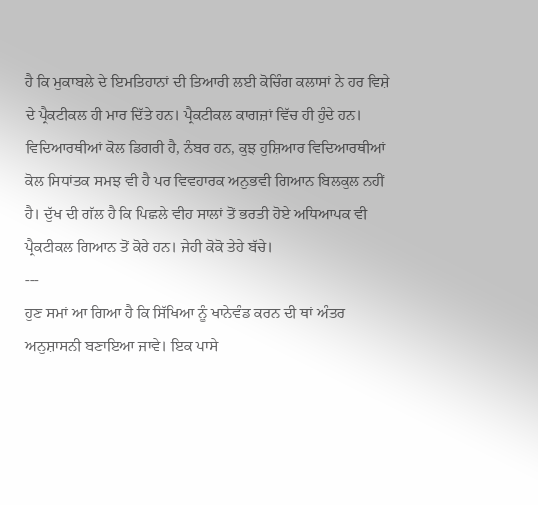ਹੈ ਕਿ ਮੁਕਾਬਲੇ ਦੇ ਇਮਤਿਹਾਨਾਂ ਦੀ ਤਿਆਰੀ ਲਈ ਕੋਚਿੰਗ ਕਲਾਸਾਂ ਨੇ ਹਰ ਵਿਸ਼ੇ ਦੇ ਪ੍ਰੈਕਟੀਕਲ ਹੀ ਮਾਰ ਦਿੱਤੇ ਹਨ। ਪ੍ਰੈਕਟੀਕਲ ਕਾਗਜ਼ਾਂ ਵਿੱਚ ਹੀ ਹੁੰਦੇ ਹਨ। ਵਿਦਿਆਰਥੀਆਂ ਕੋਲ ਡਿਗਰੀ ਹੈ, ਨੰਬਰ ਹਨ, ਕੁਝ ਹੁਸ਼ਿਆਰ ਵਿਦਿਆਰਥੀਆਂ ਕੋਲ ਸਿਧਾਂਤਕ ਸਮਝ ਵੀ ਹੈ ਪਰ ਵਿਵਹਾਰਕ ਅਨੁਭਵੀ ਗਿਆਨ ਬਿਲਕੁਲ ਨਹੀਂ ਹੈ। ਦੁੱਖ ਦੀ ਗੱਲ ਹੈ ਕਿ ਪਿਛਲੇ ਵੀਹ ਸਾਲਾਂ ਤੋਂ ਭਰਤੀ ਹੋਏ ਅਧਿਆਪਕ ਵੀ ਪ੍ਰੈਕਟੀਕਲ ਗਿਆਨ ਤੋਂ ਕੋਰੇ ਹਨ। ਜੇਹੀ ਕੋਕੋ ਤੇਹੇ ਬੱਚੇ।
---
ਹੁਣ ਸਮਾਂ ਆ ਗਿਆ ਹੈ ਕਿ ਸਿੱਖਿਆ ਨੂੰ ਖਾਨੇਵੰਡ ਕਰਨ ਦੀ ਥਾਂ ਅੰਤਰ ਅਨੁਸ਼ਾਸਨੀ ਬਣਾਇਆ ਜਾਵੇ। ਇਕ ਪਾਸੇ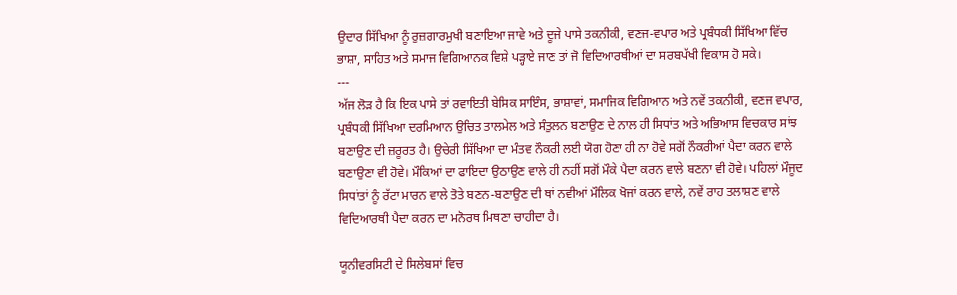ਉਦਾਰ ਸਿੱਖਿਆ ਨੂੰ ਰੁਜ਼ਗਾਰਮੁਖੀ ਬਣਾਇਆ ਜਾਵੇ ਅਤੇ ਦੂਜੇ ਪਾਸੇ ਤਕਨੀਕੀ, ਵਣਜ-ਵਪਾਰ ਅਤੇ ਪ੍ਰਬੰਧਕੀ ਸਿੱਖਿਆ ਵਿੱਚ ਭਾਸ਼ਾ, ਸਾਹਿਤ ਅਤੇ ਸਮਾਜ ਵਿਗਿਆਨਕ ਵਿਸ਼ੇ ਪੜ੍ਹਾਏ ਜਾਣ ਤਾਂ ਜੋ ਵਿਦਿਆਰਥੀਆਂ ਦਾ ਸਰਬਪੱਖੀ ਵਿਕਾਸ ਹੋ ਸਕੇ।
---
ਅੱਜ ਲੋੜ ਹੈ ਕਿ ਇਕ ਪਾਸੇ ਤਾਂ ਰਵਾਇਤੀ ਬੇਸਿਕ ਸਾਇੰਸ, ਭਾਸ਼ਾਵਾਂ, ਸਮਾਜਿਕ ਵਿਗਿਆਨ ਅਤੇ ਨਵੇਂ ਤਕਨੀਕੀ, ਵਣਜ ਵਪਾਰ, ਪ੍ਰਬੰਧਕੀ ਸਿੱਖਿਆ ਦਰਮਿਆਨ ਉਚਿਤ ਤਾਲਮੇਲ ਅਤੇ ਸੰਤੁਲਨ ਬਣਾਉਣ ਦੇ ਨਾਲ ਹੀ ਸਿਧਾਂਤ ਅਤੇ ਅਭਿਆਸ ਵਿਚਕਾਰ ਸਾਂਝ ਬਣਾਉਣ ਦੀ ਜ਼ਰੂਰਤ ਹੈ। ਉਚੇਰੀ ਸਿੱਖਿਆ ਦਾ ਮੰਤਵ ਨੌਕਰੀ ਲਈ ਯੋਗ ਹੋਣਾ ਹੀ ਨਾ ਹੋਵੇ ਸਗੋਂ ਨੌਕਰੀਆਂ ਪੈਦਾ ਕਰਨ ਵਾਲੇ ਬਣਾਉਣਾ ਵੀ ਹੋਵੇ। ਮੌਕਿਆਂ ਦਾ ਫਾਇਦਾ ਉਠਾਉਣ ਵਾਲੇ ਹੀ ਨਹੀਂ ਸਗੋਂ ਮੌਕੇ ਪੈਦਾ ਕਰਨ ਵਾਲੇ ਬਣਨਾ ਵੀ ਹੋਵੇ। ਪਹਿਲਾਂ ਮੌਜੂਦ ਸਿਧਾਂਤਾਂ ਨੂੰ ਰੱਟਾ ਮਾਰਨ ਵਾਲੇ ਤੋਤੇ ਬਣਨ-ਬਣਾਉਣ ਦੀ ਥਾਂ ਨਵੀਆਂ ਮੌਲਿਕ ਖੋਜਾਂ ਕਰਨ ਵਾਲੇ, ਨਵੇਂ ਰਾਹ ਤਲਾਸ਼ਣ ਵਾਲੇ ਵਿਦਿਆਰਥੀ ਪੈਦਾ ਕਰਨ ਦਾ ਮਨੋਰਥ ਮਿਥਣਾ ਚਾਹੀਦਾ ਹੈ।

ਯੂਨੀਵਰਸਿਟੀ ਦੇ ਸਿਲੇਬਸਾਂ ਵਿਚ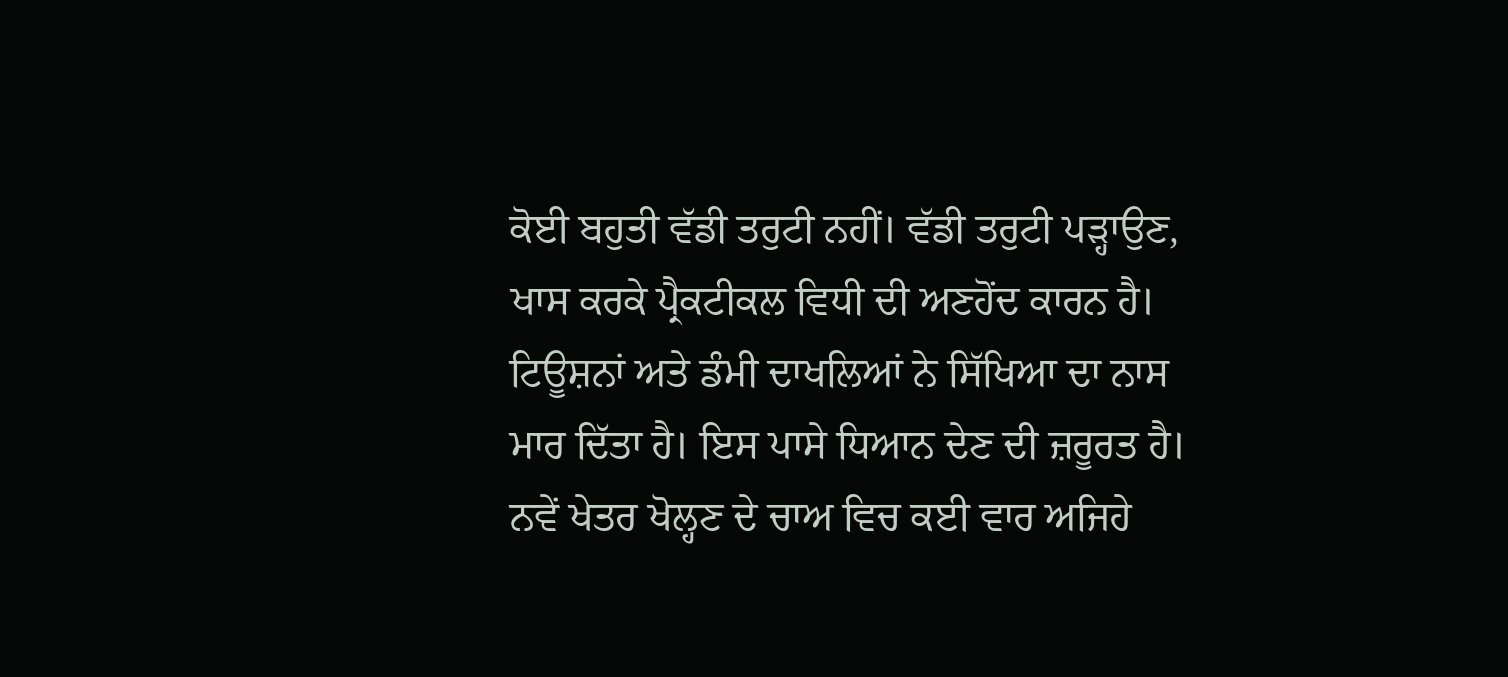ਕੋਈ ਬਹੁਤੀ ਵੱਡੀ ਤਰੁਟੀ ਨਹੀਂ। ਵੱਡੀ ਤਰੁਟੀ ਪੜ੍ਹਾਉਣ, ਖਾਸ ਕਰਕੇ ਪ੍ਰੈਕਟੀਕਲ ਵਿਧੀ ਦੀ ਅਣਹੋਂਦ ਕਾਰਨ ਹੈ। ਟਿਊਸ਼ਨਾਂ ਅਤੇ ਡੰਮੀ ਦਾਖਲਿਆਂ ਨੇ ਸਿੱਖਿਆ ਦਾ ਨਾਸ ਮਾਰ ਦਿੱਤਾ ਹੈ। ਇਸ ਪਾਸੇ ਧਿਆਨ ਦੇਣ ਦੀ ਜ਼ਰੂਰਤ ਹੈ। ਨਵੇਂ ਖੇਤਰ ਖੋਲ੍ਹਣ ਦੇ ਚਾਅ ਵਿਚ ਕਈ ਵਾਰ ਅਜਿਹੇ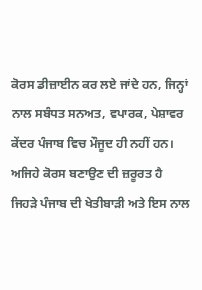ਕੋਰਸ ਡੀਜ਼ਾਈਨ ਕਰ ਲਏ ਜਾਂਦੇ ਹਨ, ਜਿਨ੍ਹਾਂ ਨਾਲ ਸਬੰਧਤ ਸਨਅਤ, ਵਪਾਰਕ, ਪੇਸ਼ਾਵਰ ਕੇਂਦਰ ਪੰਜਾਬ ਵਿਚ ਮੌਜੂਦ ਹੀ ਨਹੀਂ ਹਨ। ਅਜਿਹੇ ਕੋਰਸ ਬਣਾਉਣ ਦੀ ਜ਼ਰੂਰਤ ਹੈ ਜਿਹੜੇ ਪੰਜਾਬ ਦੀ ਖੇਤੀਬਾੜੀ ਅਤੇ ਇਸ ਨਾਲ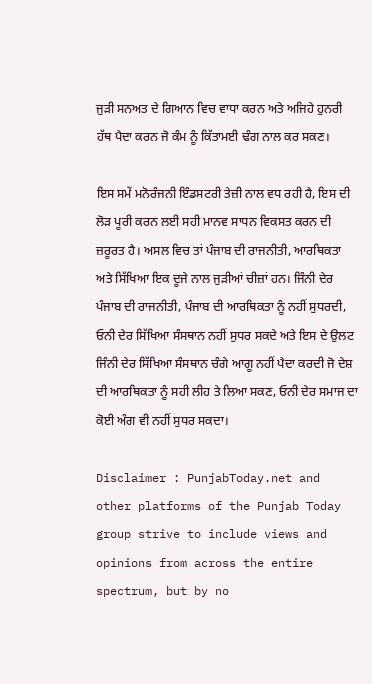ਜੁੜੀ ਸਨਅਤ ਦੇ ਗਿਆਨ ਵਿਚ ਵਾਧਾ ਕਰਨ ਅਤੇ ਅਜਿਹੇ ਹੁਨਰੀ ਹੱਥ ਪੈਦਾ ਕਰਨ ਜੋ ਕੰਮ ਨੂੰ ਕਿੱਤਾਮਈ ਢੰਗ ਨਾਲ ਕਰ ਸਕਣ।

ਇਸ ਸਮੇਂ ਮਨੋਰੰਜਨੀ ਇੰਡਸਟਰੀ ਤੇਜ਼ੀ ਨਾਲ ਵਧ ਰਹੀ ਹੈ, ਇਸ ਦੀ ਲੋੜ ਪੂਰੀ ਕਰਨ ਲਈ ਸਹੀ ਮਾਨਵ ਸਾਧਨ ਵਿਕਸਤ ਕਰਨ ਦੀ ਜ਼ਰੂਰਤ ਹੈ। ਅਸਲ ਵਿਚ ਤਾਂ ਪੰਜਾਬ ਦੀ ਰਾਜਨੀਤੀ, ਆਰਥਿਕਤਾ ਅਤੇ ਸਿੱਖਿਆ ਇਕ ਦੂਜੇ ਨਾਲ ਜੁੜੀਆਂ ਚੀਜ਼ਾਂ ਹਨ। ਜਿੰਨੀ ਦੇਰ ਪੰਜਾਬ ਦੀ ਰਾਜਨੀਤੀ, ਪੰਜਾਬ ਦੀ ਆਰਥਿਕਤਾ ਨੂੰ ਨਹੀਂ ਸੁਧਰਦੀ, ਓਨੀ ਦੇਰ ਸਿੱਖਿਆ ਸੰਸਥਾਨ ਨਹੀਂ ਸੁਧਰ ਸਕਦੇ ਅਤੇ ਇਸ ਦੇ ਉਲਟ ਜਿੰਨੀ ਦੇਰ ਸਿੱਖਿਆ ਸੰਸਥਾਨ ਚੰਗੇ ਆਗੂ ਨਹੀਂ ਪੈਦਾ ਕਰਦੀ ਜੋ ਦੇਸ਼ ਦੀ ਆਰਥਿਕਤਾ ਨੂੰ ਸਹੀ ਲੀਹ ਤੇ ਲਿਆ ਸਕਣ, ਓਨੀ ਦੇਰ ਸਮਾਜ ਦਾ ਕੋਈ ਅੰਗ ਵੀ ਨਹੀਂ ਸੁਧਰ ਸਕਦਾ।

Disclaimer : PunjabToday.net and other platforms of the Punjab Today group strive to include views and opinions from across the entire spectrum, but by no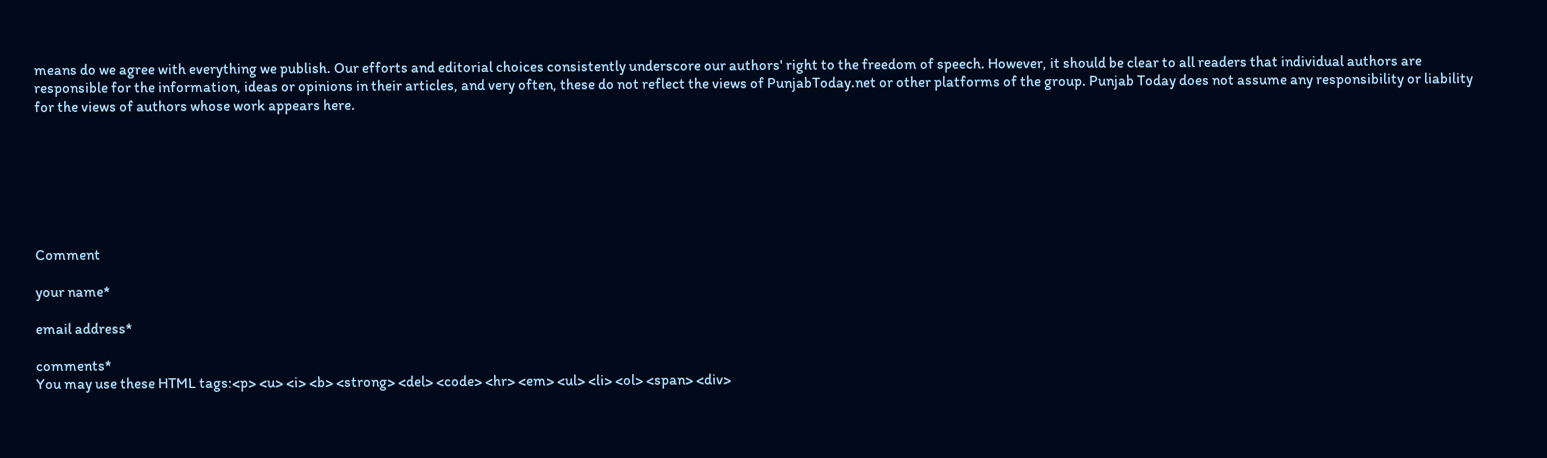means do we agree with everything we publish. Our efforts and editorial choices consistently underscore our authors' right to the freedom of speech. However, it should be clear to all readers that individual authors are responsible for the information, ideas or opinions in their articles, and very often, these do not reflect the views of PunjabToday.net or other platforms of the group. Punjab Today does not assume any responsibility or liability for the views of authors whose work appears here.







Comment

your name*

email address*

comments*
You may use these HTML tags:<p> <u> <i> <b> <strong> <del> <code> <hr> <em> <ul> <li> <ol> <span> <div>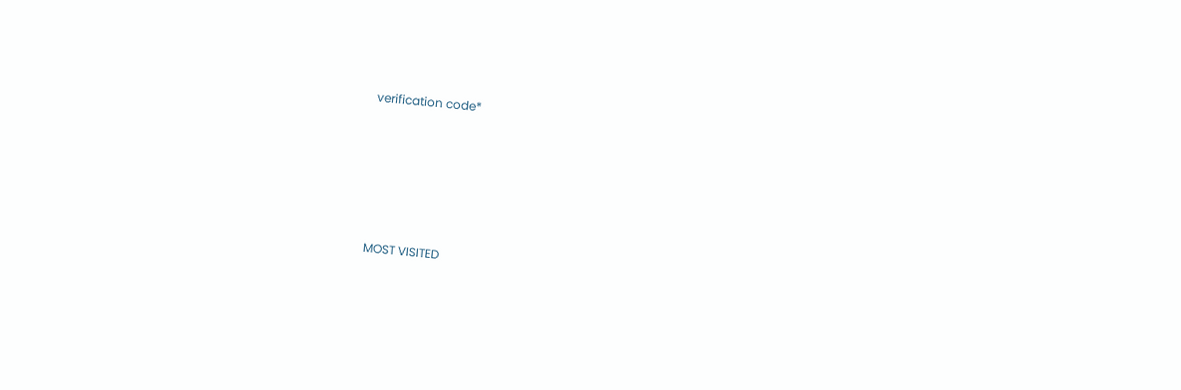verification code*








MOST VISITED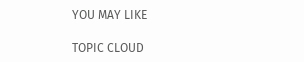YOU MAY LIKE

TOPIC CLOUD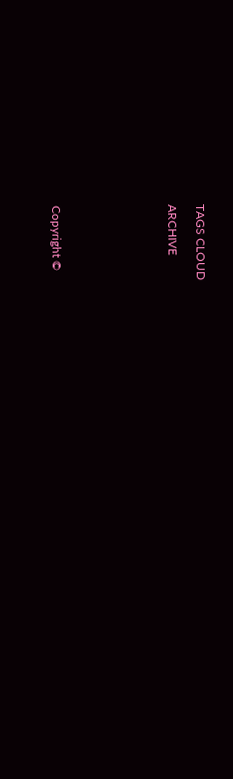TAGS CLOUD

ARCHIVE







Copyright ©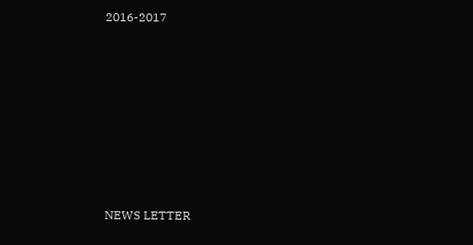2016-2017










NEWS LETTER